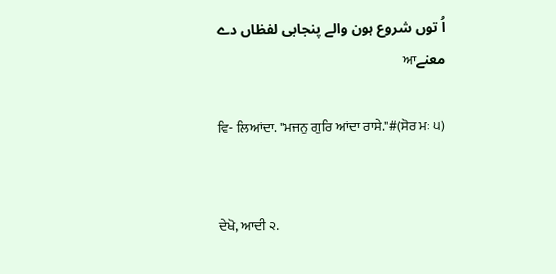اُ توں شروع ہون والے پنجابی لفظاں دے معنےਆ

ਵਿ- ਲਿਆਂਦਾ. "ਮਜਨੁ ਗੁਰਿ ਆਂਦਾ ਰਾਸੇ."#(ਸੋਰ ਮਃ ੫)


ਦੇਖੋ, ਆਦੀ ੨.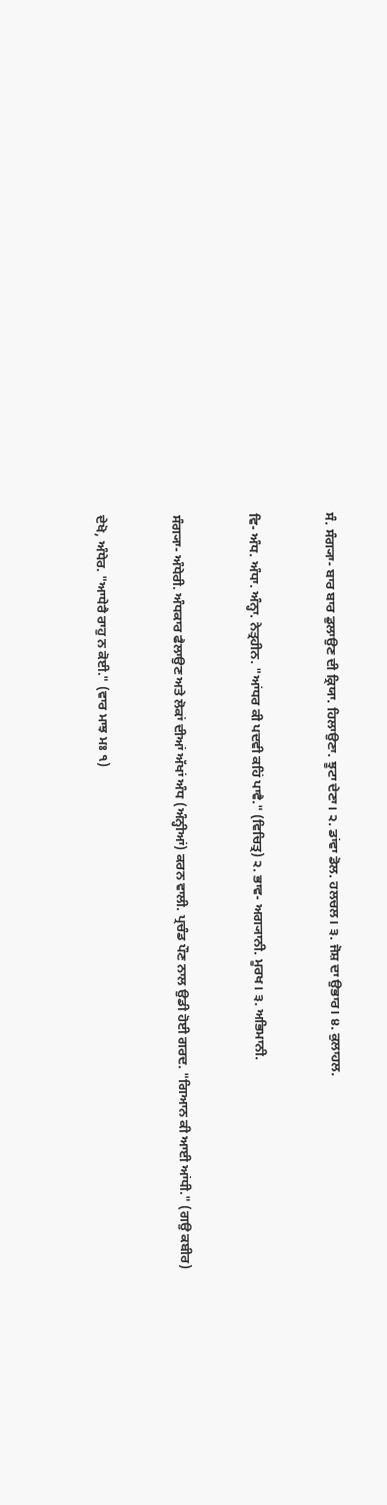ਸੰ. ਸੰਗ੍ਯਾ- ਬਾਰ ਬਾਰ ਡੁਲਾਉਣ ਦੀ ਕ੍ਰਿਯਾ. ਹਿਲਾਉਣਾ. ਝੂਟਾ ਦੇਣਾ। ੨. ਡਾਂਵਾ ਡੋਲ. ਹਲਚਲ। ੩. ਜੋਸ਼ ਦਾ ਉਭਾਰ। ੪. ਕੁਲਾਹਲ.


ਵਿ- ਅੰਧ. ਅੰਧਾ. ਅੰਨ੍ਹਾ. ਨੇਤ੍ਰਹੀਨ. "ਆਂਧਰ ਕੀ ਪਦਵੀ ਕਹਿਂ ਪਾਵੈ." (ਵਿਚਿਤ੍ਰ) ੨. ਭਾਵ- ਅਗ੍ਯਾਨੀ. ਮੂਰਖ। ੩. ਅਭਿਮਾਨੀ.


ਸੰਗ੍ਯਾ- ਅੰਧੇਰੀ. ਅੰਧਕਾਰ ਫੈਲਾਉਣ ਅਤੇ ਲੋਕਾਂ ਦੀਆਂ ਅੱਖਾਂ ਅੰਧ (ਅੰਨ੍ਹੀਆਂ) ਕਰਨ ਵਾਲੀ. ਪ੍ਰਚੰਡ ਪੌਣ ਨਾਲ ਉਡੀ ਹੋਈ ਗਰਦ. "ਗਿਆਨ ਕੀ ਆਈ ਆਂਧੀ." (ਗਉ ਕਬੀਰ)


ਦੇਖੋ, ਅੰਧੇਰ. "ਆਧੇਰੈ ਰਾਹੁ ਨ ਕੋਈ." (ਵਾਰ ਮਾਝ ਮਃ ੧)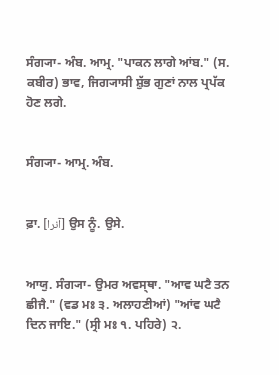ਸੰਗ੍ਯਾ- ਅੰਬ. ਆਮ੍ਰ. "ਪਾਕਨ ਲਾਗੇ ਆਂਬ." (ਸ. ਕਬੀਰ) ਭਾਵ, ਜਿਗ੍ਯਾਸੀ ਸ਼ੁੱਭ ਗੁਣਾਂ ਨਾਲ ਪ੍ਰਪੱਕ ਹੋਣ ਲਗੇ.


ਸੰਗ੍ਯਾ- ਆਮ੍ਰ. ਅੰਬ.


ਫ਼ਾ. [آنرا] ਉਸ ਨੂੰ. ਉਸੇ.


ਆਯੁ. ਸੰਗ੍ਯਾ- ਉਮਰ ਅਵਸ੍‍ਥਾ. "ਆਵ ਘਟੈ ਤਨ ਛੀਜੈ." (ਵਡ ਮਃ ੩. ਅਲਾਹਣੀਆਂ) "ਆਂਵ ਘਟੈ ਦਿਨ ਜਾਇ." (ਸ੍ਰੀ ਮਃ ੧. ਪਹਿਰੇ) ੨.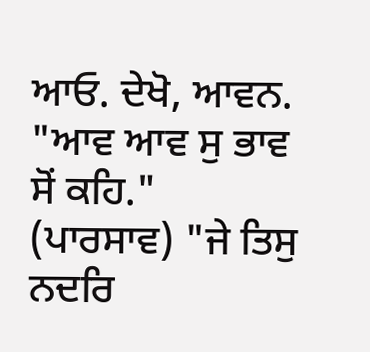ਆਓ. ਦੇਖੋ, ਆਵਨ. "ਆਵ ਆਵ ਸੁ ਭਾਵ ਸੋਂ ਕਹਿ." (ਪਾਰਸਾਵ) "ਜੇ ਤਿਸੁ ਨਦਰਿ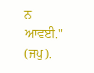ਨ ਆਵਈ." (ਜਪੁ).